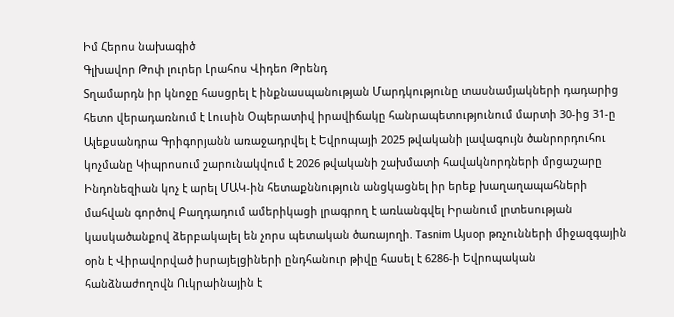Իմ Հերոս նախագիծ
Գլխավոր Թոփ լուրեր Լրահոս Վիդեո Թրենդ
Տղամարդն իր կնոջը հասցրել է ինքնասպանության Մարդկությունը տասնամյակների դադարից հետո վերադառնում է Լուսին Օպերատիվ իրավիճակը հանրապետությունում մարտի 30-ից 31-ը Ալեքսանդրա Գրիգորյանն առաջադրվել է Եվրոպայի 2025 թվականի լավագույն ծանրորդուհու կոչմանը Կիպրոսում շարունակվում է 2026 թվականի շախմատի հավակնորդների մրցաշարը Ինդոնեզիան կոչ է արել ՄԱԿ-ին հետաքննություն անցկացնել իր երեք խաղաղապահների մահվան գործով Բաղդադում ամերիկացի լրագրող է առևանգվել Իրանում լրտեսության կասկածանքով ձերբակալել են չորս պետական ծառայողի. Tasnim Այսօր թռչունների միջազգային օրն է Վիրավորված իսրայելցիների ընդհանուր թիվը հասել է 6286-ի Եվրոպական հանձնաժողովն Ուկրաինային է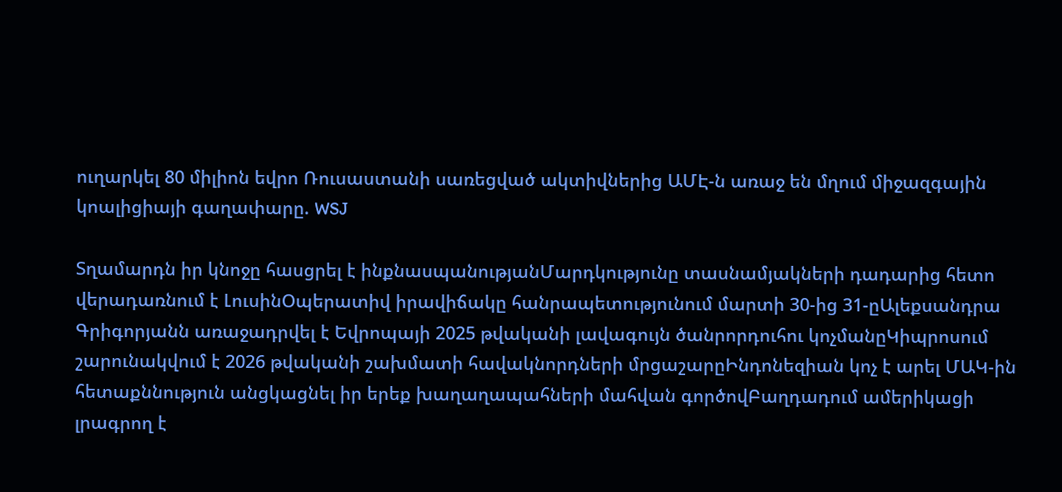ուղարկել 80 միլիոն եվրո Ռուսաստանի սառեցված ակտիվներից ԱՄԷ-ն առաջ են մղում միջազգային կոալիցիայի գաղափարը. WSJ

Տղամարդն իր կնոջը հասցրել է ինքնասպանությանՄարդկությունը տասնամյակների դադարից հետո վերադառնում է ԼուսինՕպերատիվ իրավիճակը հանրապետությունում մարտի 30-ից 31-ըԱլեքսանդրա Գրիգորյանն առաջադրվել է Եվրոպայի 2025 թվականի լավագույն ծանրորդուհու կոչմանըԿիպրոսում շարունակվում է 2026 թվականի շախմատի հավակնորդների մրցաշարըԻնդոնեզիան կոչ է արել ՄԱԿ-ին հետաքննություն անցկացնել իր երեք խաղաղապահների մահվան գործովԲաղդադում ամերիկացի լրագրող է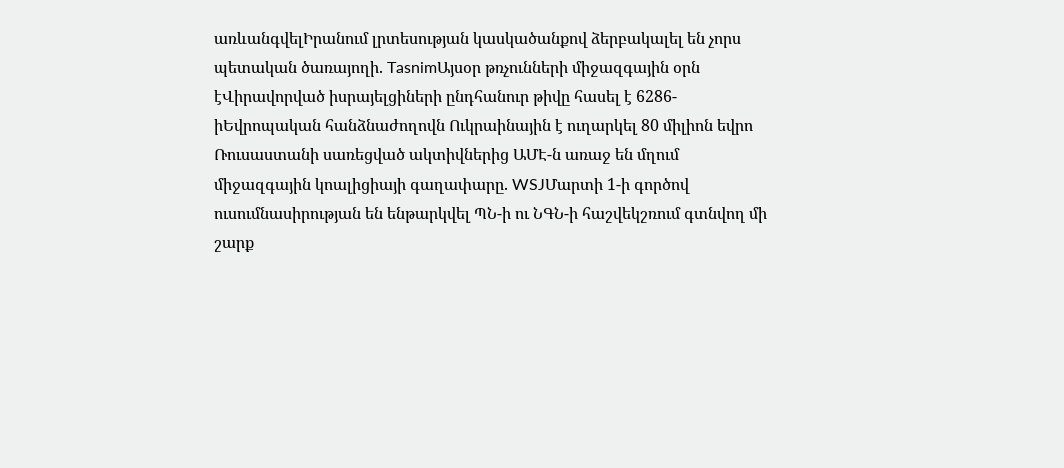առևանգվելԻրանում լրտեսության կասկածանքով ձերբակալել են չորս պետական ծառայողի. TasnimԱյսօր թռչունների միջազգային օրն էՎիրավորված իսրայելցիների ընդհանուր թիվը հասել է 6286-իԵվրոպական հանձնաժողովն Ուկրաինային է ուղարկել 80 միլիոն եվրո Ռուսաստանի սառեցված ակտիվներից ԱՄԷ-ն առաջ են մղում միջազգային կոալիցիայի գաղափարը. WSJՄարտի 1-ի գործով ուսումնասիրության են ենթարկվել ՊՆ-ի ու ՆԳՆ-ի հաշվեկշռում գտնվող մի շարք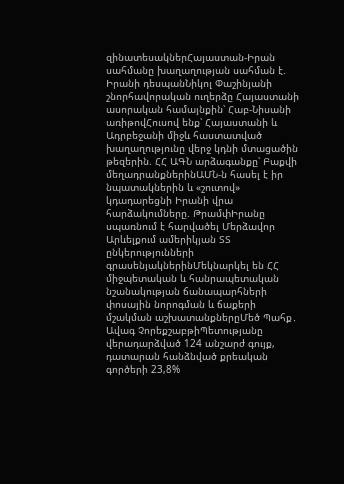զինատեսակներՀայաստան-Իրան սահմանը խաղաղության սահման է. Իրանի դեսպանՆիկոլ Փաշինյանի շնորհավորական ուղերձը Հայաստանի ասորական համայնքին՝ Հաբ-Նիսանի առիթովՀուսով ենք՝ Հայաստանի և Ադրբեջանի միջև հաստատված խաղաղությունը վերջ կդնի մտացածին թեզերին. ՀՀ ԱԳՆ արձագանքը՝ Բաքվի մեղադրանքներինԱՄՆ-ն հասել է իր նպատակներին և «շուտով» կդադարեցնի Իրանի վրա հարձակումները. ԹրամփԻրանը սպառնում է հարվածել Մերձավոր Արևելքում ամերիկյան ՏՏ ընկերությունների գրասենյակներինՄեկնարկել են ՀՀ միջպետական և հանրապետական նշանակության ճանապարհների փոսային նորոգման և ճաքերի մշակման աշխատանքներըՄեծ Պահք․ Ավագ ՉորեքշաբթիՊետությանը վերադարձված 124 անշարժ գույք, դատարան հանձնված քրեական գործերի 23,8%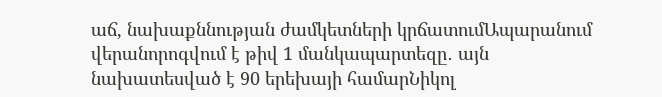աճ, նախաքննության ժամկետների կրճատումԱպարանում վերանորոգվում է թիվ 1 մանկապարտեզը․ այն նախատեսված է 90 երեխայի համարՆիկոլ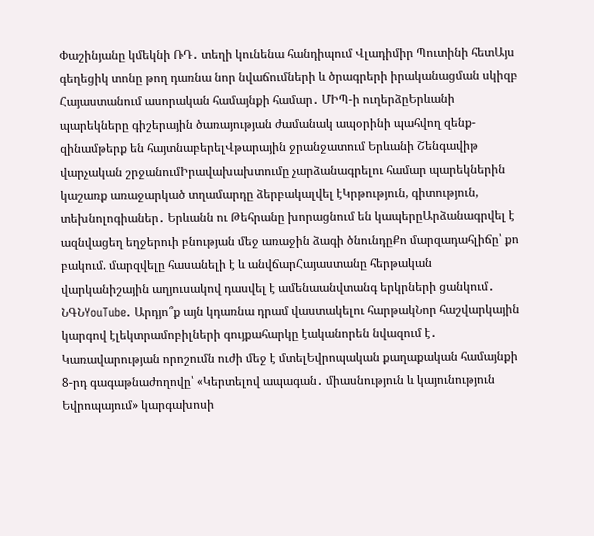Փաշինյանը կմեկնի ՌԴ․ տեղի կունենա հանդիպում Վլադիմիր Պուտինի հետԱյս գեղեցիկ տոնը թող դառնա նոր նվաճումների և ծրագրերի իրականացման սկիզբ Հայաստանում ասորական համայնքի համար․ ՄԻՊ-ի ուղերձըԵրևանի պարեկները գիշերային ծառայության ժամանակ ապօրինի պահվող զենք-զինամթերք են հայտնաբերելՎթարային ջրանջատում Երևանի Շենգավիթ վարչական շրջանումԻրավախախտումը չարձանագրելու համար պարեկներին կաշառք առաջարկած տղամարդը ձերբակալվել էԿրթություն, գիտություն, տեխնոլոգիաներ․ Երևանն ու Թեհրանը խորացնում են կապերըԱրձանագրվել է ազնվացեղ եղջերուի բնության մեջ առաջին ձագի ծնունդըՔո մարզադահլիճը՝ քո բակում. մարզվելը հասանելի է և անվճարՀայաստանը հերթական վարկանիշային աղյուսակով դասվել է ամենաանվտանգ երկրների ցանկում․ ՆԳՆYouTube. Արդյո՞ք այն կդառնա դրամ վաստակելու հարթակՆոր հաշվարկային կարգով էլեկտրամոբիլների գույքահարկը էականորեն նվազում է․ Կառավարության որոշումն ուժի մեջ է մտելԵվրոպական քաղաքական համայնքի 8-րդ գագաթնաժողովը՝ «Կերտելով ապագան․ միասնություն և կայունություն Եվրոպայում» կարգախոսի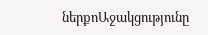ներքոԱջակցությունը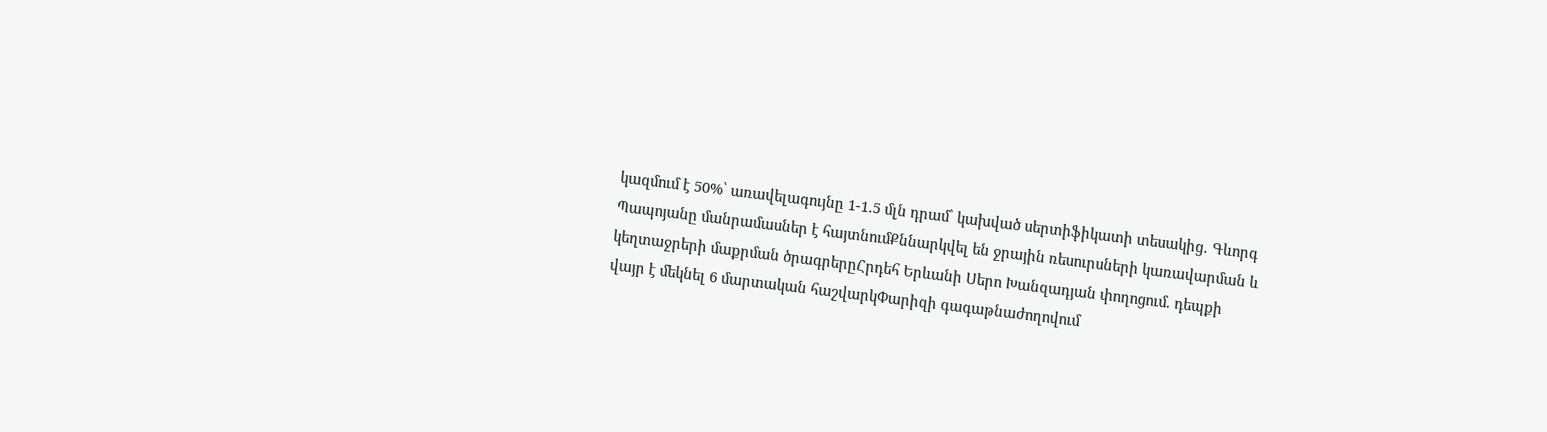կազմում է 50%՝ առավելագույնը 1-1.5 մլն դրամ՝ կախված սերտիֆիկատի տեսակից․ Գևորգ Պապոյանը մանրամասներ է հայտնումՔննարկվել են ջրային ռեսուրսների կառավարման և կեղտաջրերի մաքրման ծրագրերըՀրդեհ Երևանի Սերո Խանզադյան փողոցում. դեպքի վայր է մեկնել 6 մարտական հաշվարկՓարիզի գագաթնաժողովում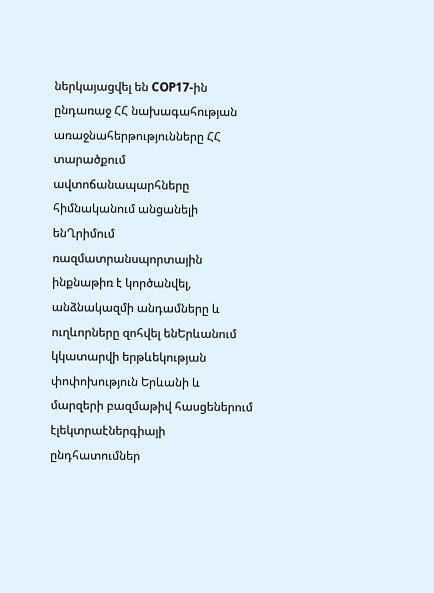ներկայացվել են COP17-ին ընդառաջ ՀՀ նախագահության առաջնահերթությունները ՀՀ տարածքում ավտոճանապարհները հիմնականում անցանելի ենՂրիմում ռազմատրանսպորտային ինքնաթիռ է կործանվել, անձնակազմի անդամները և ուղևորները զոհվել ենԵրևանում կկատարվի երթևեկության փոփոխություն Երևանի և մարզերի բազմաթիվ հասցեներում էլեկտրաէներգիայի ընդհատումներ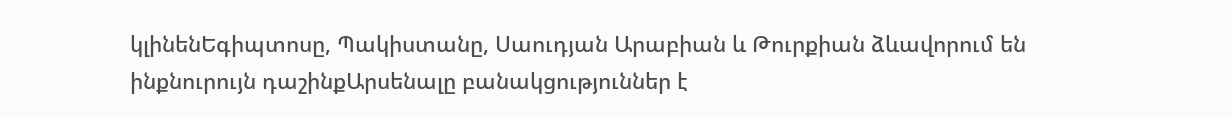կլինենԵգիպտոսը, Պակիստանը, Սաուդյան Արաբիան և Թուրքիան ձևավորում են ինքնուրույն դաշինքԱրսենալը բանակցություններ է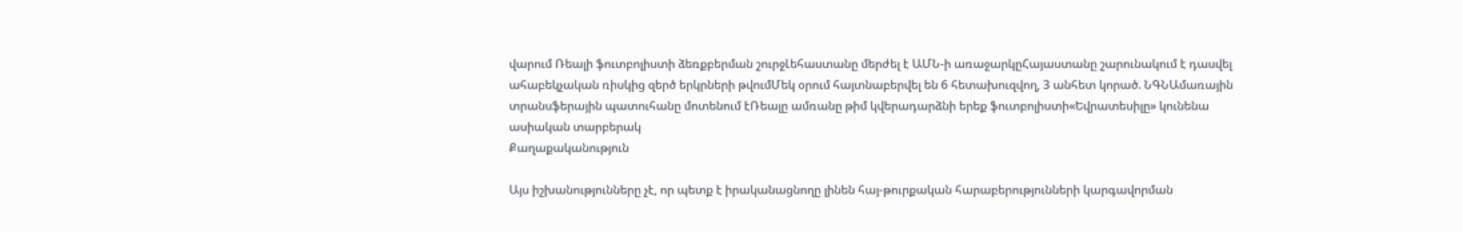վարում Ռեալի ֆուտբոլիստի ձեռքբերման շուրջԼեհաստանը մերժել է ԱՄՆ-ի առաջարկըՀայաստանը շարունակում է դասվել ահաբեկչական ռիսկից զերծ երկրների թվումՄեկ օրում հայտնաբերվել են 6 հետախուզվող, 3 անհետ կորած. ՆԳՆԱմառային տրանսֆերային պատուհանը մոտենում էՌեալը ամռանը թիմ կվերադարձնի երեք ֆուտբոլիստի«Եվրատեսիլը» կունենա ասիական տարբերակ
Քաղաքականություն

Այս իշխանությունները չէ, որ պետք է իրականացնողը լինեն հայ-թուրքական հարաբերությունների կարգավորման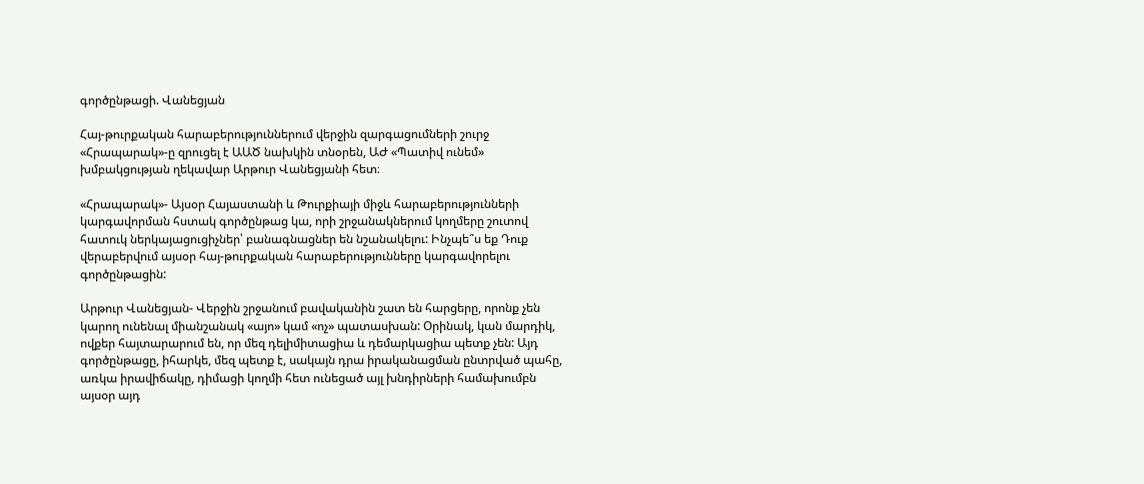գործընթացի. Վանեցյան

Հայ-թուրքական հարաբերություններում վերջին զարգացումների շուրջ «Հրապարակ»-ը զրուցել է ԱԱԾ նախկին տնօրեն, ԱԺ «Պատիվ ունեմ» խմբակցության ղեկավար Արթուր Վանեցյանի հետ։

«Հրապարակ»- Այսօր Հայաստանի և Թուրքիայի միջև հարաբերությունների կարգավորման հստակ գործընթաց կա, որի շրջանակներում կողմերը շուտով հատուկ ներկայացուցիչներ՝ բանագնացներ են նշանակելու: Ինչպե՞ս եք Դուք վերաբերվում այսօր հայ-թուրքական հարաբերությունները կարգավորելու գործընթացին:

Արթուր Վանեցյան- Վերջին շրջանում բավականին շատ են հարցերը, որոնք չեն կարող ունենալ միանշանակ «այո» կամ «ոչ» պատասխան: Օրինակ, կան մարդիկ, ովքեր հայտարարում են, որ մեզ դելիմիտացիա և դեմարկացիա պետք չեն: Այդ գործընթացը, իհարկե, մեզ պետք է, սակայն դրա իրականացման ընտրված պահը, առկա իրավիճակը, դիմացի կողմի հետ ունեցած այլ խնդիրների համախումբն այսօր այդ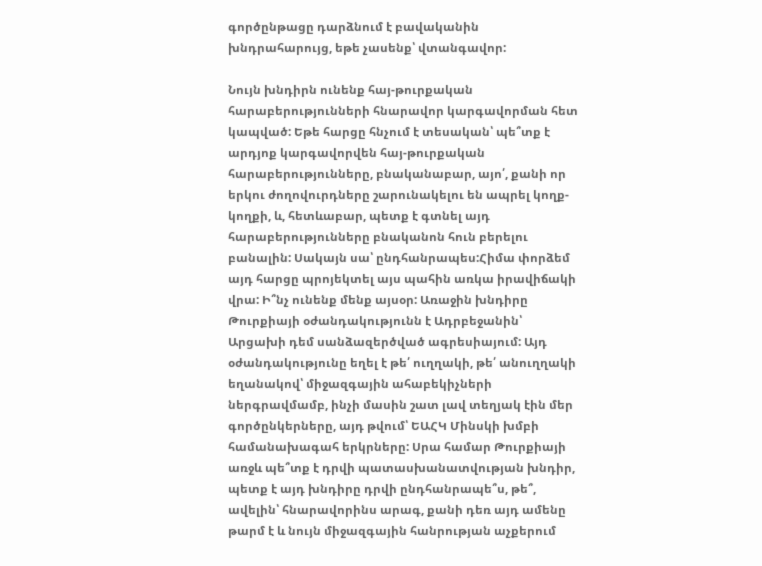գործընթացը դարձնում է բավականին խնդրահարույց, եթե չասենք՝ վտանգավոր:

Նույն խնդիրն ունենք հայ-թուրքական հարաբերությունների հնարավոր կարգավորման հետ կապված: Եթե հարցը հնչում է տեսական՝ պե՞տք է արդյոք կարգավորվեն հայ-թուրքական հարաբերությունները, բնականաբար, այո՛, քանի որ երկու ժողովուրդները շարունակելու են ապրել կողք-կողքի, և, հետևաբար, պետք է գտնել այդ հարաբերությունները բնականոն հուն բերելու բանալին: Սակայն սա՝ ընդհանրապես:Հիմա փորձեմ այդ հարցը պրոյեկտել այս պահին առկա իրավիճակի վրա: Ի՞նչ ունենք մենք այսօր: Առաջին խնդիրը Թուրքիայի օժանդակությունն է Ադրբեջանին՝ Արցախի դեմ սանձազերծված ագրեսիայում: Այդ օժանդակությունը եղել է թե՛ ուղղակի, թե՛ անուղղակի եղանակով՝ միջազգային ահաբեկիչների ներգրավմամբ, ինչի մասին շատ լավ տեղյակ էին մեր գործընկերները, այդ թվում՝ ԵԱՀԿ Մինսկի խմբի համանախագահ երկրները: Սրա համար Թուրքիայի առջև պե՞տք է դրվի պատասխանատվության խնդիր, պետք է այդ խնդիրը դրվի ընդհանրապե՞ս, թե՞, ավելին՝ հնարավորինս արագ, քանի դեռ այդ ամենը թարմ է և նույն միջազգային հանրության աչքերում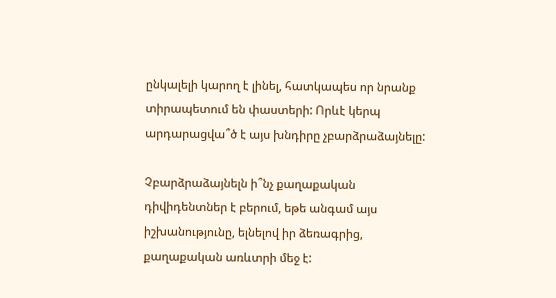ընկալելի կարող է լինել, հատկապես որ նրանք տիրապետում են փաստերի: Որևէ կերպ արդարացվա՞ծ է այս խնդիրը չբարձրաձայնելը:

Չբարձրաձայնելն ի՞նչ քաղաքական դիվիդենտներ է բերում, եթե անգամ այս իշխանությունը, ելնելով իր ձեռագրից, քաղաքական առևտրի մեջ է: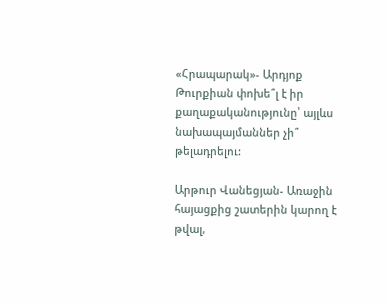«Հրապարակ»- Արդյոք Թուրքիան փոխե՞լ է իր քաղաքականությունը՝ այլևս նախապայմաններ չի՞ թելադրելու:

Արթուր Վանեցյան- Առաջին հայացքից շատերին կարող է թվալ,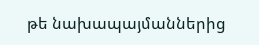թե նախապայմաններից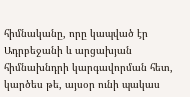հիմնականը, որը կապված էր Ադրբեջանի և արցախյան հիմնախնդրի կարգավորման հետ, կարծես թե, այսօր ունի պակաս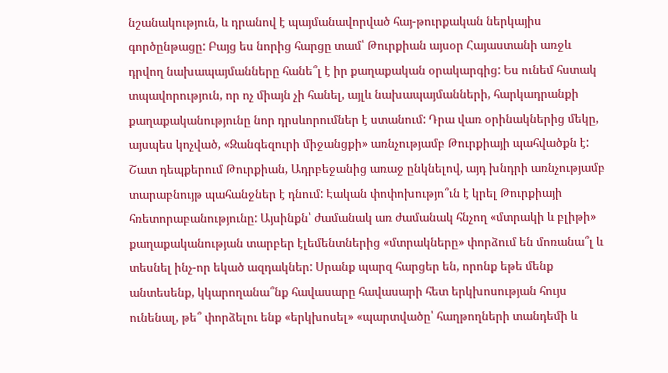նշանակություն, և դրանով է պայմանավորված հայ-թուրքական ներկայիս գործընթացը: Բայց ես նորից հարցը տամ՝ Թուրքիան այսօր Հայաստանի առջև դրվող նախապայմանները հանե՞լ է իր քաղաքական օրակարգից: Ես ունեմ հստակ տպավորություն, որ ոչ միայն չի հանել, այլև նախապայմանների, հարկադրանքի քաղաքականությունը նոր դրսևորումներ է ստանում: Դրա վառ օրինակներից մեկը, այսպես կոչված, «Զանգեզուրի միջանցքի» առնչությամբ Թուրքիայի պահվածքն է: Շատ դեպքերում Թուրքիան, Ադրբեջանից առաջ ընկնելով, այդ խնդրի առնչությամբ տարաբնույթ պահանջներ է դնում: Էական փոփոխությո՞ւն է կրել Թուրքիայի հռետորաբանությունը: Այսինքն՝ ժամանակ առ ժամանակ հնչող «մտրակի և բլիթի» քաղաքականության տարբեր էլեմենտներից «մտրակները» փորձում են մոռանա՞լ և տեսնել ինչ-որ եկած ազդակներ: Սրանք պարզ հարցեր են, որոնք եթե մենք անտեսենք, կկարողանա՞նք հավասարը հավասարի հետ երկխոսության հույս ունենալ, թե՞ փորձելու ենք «երկխոսել» «պարտվածը՝ հաղթողների տանդեմի և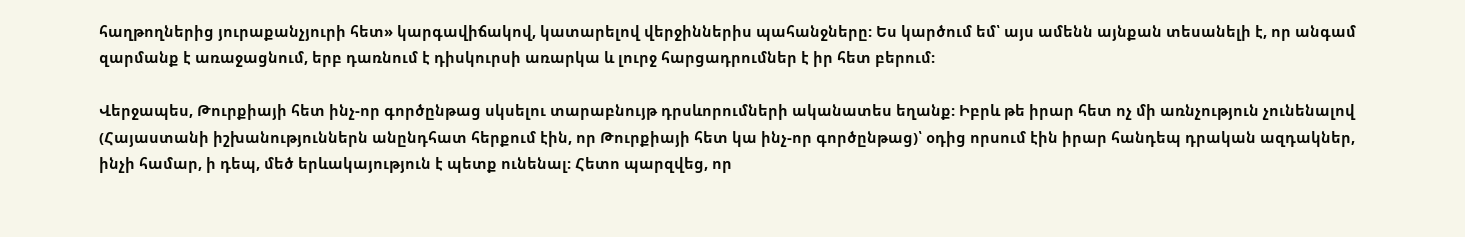հաղթողներից յուրաքանչյուրի հետ» կարգավիճակով, կատարելով վերջիններիս պահանջները: Ես կարծում եմ՝ այս ամենն այնքան տեսանելի է, որ անգամ զարմանք է առաջացնում, երբ դառնում է դիսկուրսի առարկա և լուրջ հարցադրումներ է իր հետ բերում:

Վերջապես, Թուրքիայի հետ ինչ-որ գործընթաց սկսելու տարաբնույթ դրսևորումների ականատես եղանք: Իբրև թե իրար հետ ոչ մի առնչություն չունենալով (Հայաստանի իշխանություններն անընդհատ հերքում էին, որ Թուրքիայի հետ կա ինչ-որ գործընթաց)՝ օդից որսում էին իրար հանդեպ դրական ազդակներ, ինչի համար, ի դեպ, մեծ երևակայություն է պետք ունենալ: Հետո պարզվեց, որ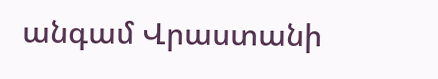անգամ Վրաստանի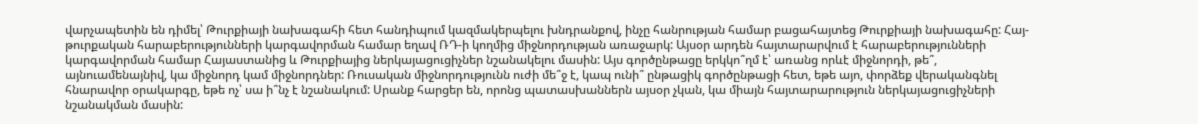վարչապետին են դիմել՝ Թուրքիայի նախագահի հետ հանդիպում կազմակերպելու խնդրանքով, ինչը հանրության համար բացահայտեց Թուրքիայի նախագահը: Հայ-թուրքական հարաբերությունների կարգավորման համար եղավ ՌԴ-ի կողմից միջնորդության առաջարկ: Այսօր արդեն հայտարարվում է հարաբերությունների կարգավորման համար Հայաստանից և Թուրքիայից ներկայացուցիչներ նշանակելու մասին: Այս գործընթացը երկկո՞ղմ է՝ առանց որևէ միջնորդի, թե՞, այնուամենայնիվ, կա միջնորդ կամ միջնորդներ: Ռուսական միջնորդությունն ուժի մե՞ջ է, կապ ունի՞ ընթացիկ գործընթացի հետ, եթե այո, փորձեք վերականգնել հնարավոր օրակարգը, եթե ոչ՝ սա ի՞նչ է նշանակում: Սրանք հարցեր են, որոնց պատասխաններն այսօր չկան, կա միայն հայտարարություն ներկայացուցիչների նշանակման մասին: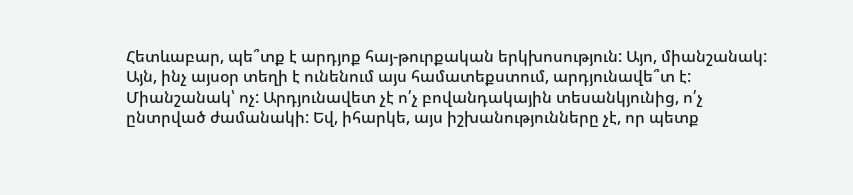Հետևաբար, պե՞տք է արդյոք հայ-թուրքական երկխոսություն: Այո, միանշանակ: Այն, ինչ այսօր տեղի է ունենում այս համատեքստում, արդյունավե՞տ է: Միանշանակ՝ ոչ: Արդյունավետ չէ ո՛չ բովանդակային տեսանկյունից, ո՛չ ընտրված ժամանակի: Եվ, իհարկե, այս իշխանությունները չէ, որ պետք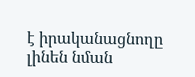է իրականացնողը լինեն նման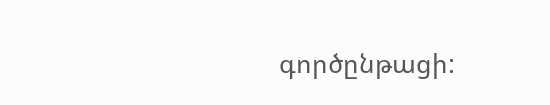գործընթացի: